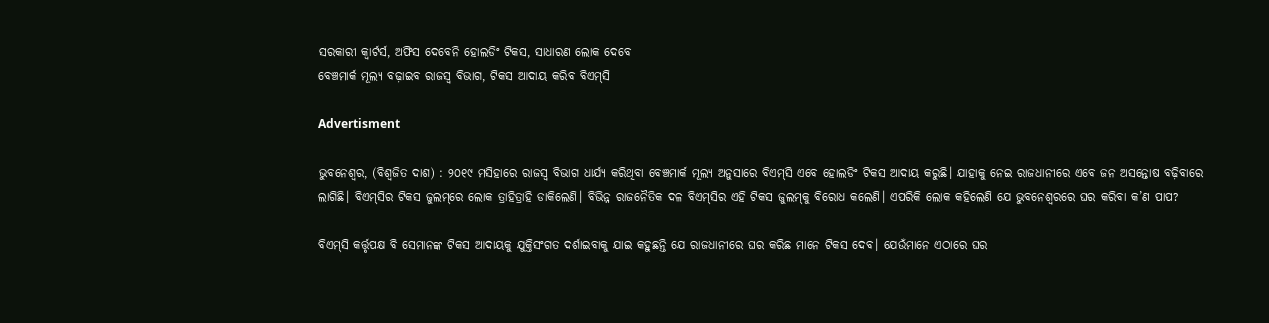ସରକାରୀ କ୍ବାର୍ଟର୍ସ, ଅଫିସ ଦେବେନି ହୋଲଡିଂ ଟିକସ, ସାଧାରଣ ଲୋକ ଦେବେ
ବେଞ୍ଚମାର୍କ ମୂଲ୍ୟ ବଢ଼ାଇବ ରାଜସ୍ବ ବିଭାଗ, ଟିକସ ଆଦାୟ କରିବ ବିଏମ୍‌ସି

Advertisment

ଭୁବନେଶ୍ବର, (ବିଶ୍ବଜିତ ଦାଶ) : ୨୦୧୯ ମସିହାରେ ରାଜସ୍ବ ବିଭାଗ ଧାର୍ଯ୍ୟ କରିଥିବା ବେଞ୍ଚମାର୍କ ମୂଲ୍ୟ ଅନୁସାରେ ବିଏମ୍‌ସି ଏବେ ହୋଲଡିଂ ଟିକସ ଆଦାୟ କରୁଛି। ଯାହାକୁ ନେଇ ରାଜଧାନୀରେ ଏବେ ଜନ ଅସନ୍ତୋଷ ବଢ଼ିବାରେ ଲାଗିଛି। ବିଏମ୍‌ସିର ଟିକସ ଜୁଲମ୍‌ରେ ଲୋକ ତ୍ରାହିତ୍ରାହି ଡାକିଲେଣି। ବିଭିନ୍ନ ରାଜନୈତିକ ଦଳ ବିଏମ୍‌ସିର ଏହି ଟିକସ ଜୁଲମ୍‌କୁ ବିରୋଧ କଲେଣି। ଏପରିକି ଲୋକ କହିଲେଣି ଯେ ଭୁବନେଶ୍ବରରେ ଘର କରିବା କ’ଣ ପାପ?

ବିଏମ୍‌ସି କର୍ତ୍ତୃପକ୍ଷ ବି ସେମାନଙ୍କ ଟିକସ ଆଦାୟକୁ ଯୁକ୍ତିସଂଗତ ଦର୍ଶାଇବାକୁ ଯାଇ କହୁଛନ୍ତି ଯେ ରାଜଧାନୀରେ ଘର କରିଛ ମାନେ ଟିକସ ଦେବ। ଯେଉଁମାନେ ଏଠାରେ ଘର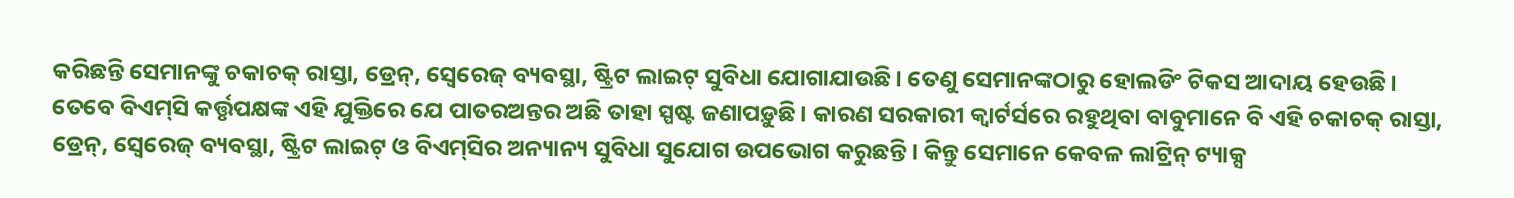କରିଛନ୍ତି ସେମାନଙ୍କୁ ଚକାଚକ୍ ରାସ୍ତା, ଡ୍ରେନ୍, ସ୍ବେରେଜ୍ ବ୍ୟବସ୍ଥା, ଷ୍ଟ୍ରିଟ ଲାଇଟ୍ ସୁବିଧା ଯୋଗାଯାଉଛି। ତେଣୁ ସେମାନଙ୍କଠାରୁ ହୋଲଡିଂ ଟିକସ ଆଦାୟ ହେଉଛି। ତେବେ ବିଏମ୍‌ସି କର୍ତ୍ତୃପକ୍ଷଙ୍କ ଏହି ଯୁକ୍ତିରେ ଯେ ପାତରଅନ୍ତର ଅଛି ତାହା ସ୍ପଷ୍ଟ ଜଣାପଡ଼ୁଛି। କାରଣ ସରକାରୀ କ୍ବାର୍ଟର୍ସରେ ରହୁଥିବା ବାବୁମାନେ ବି ଏହି ଚକାଚକ୍ ରାସ୍ତା, ଡ୍ରେନ୍, ସ୍ବେରେଜ୍ ବ୍ୟବସ୍ଥା, ଷ୍ଟ୍ରିଟ ଲାଇଟ୍ ଓ ବିଏମ୍‌ସିର ଅନ୍ୟାନ୍ୟ ସୁବିଧା ସୁଯୋଗ ଉପଭୋଗ କରୁଛନ୍ତି। କିନ୍ତୁ ସେମାନେ କେବଳ ଲାଟ୍ରିନ୍ ଟ୍ୟାକ୍ସ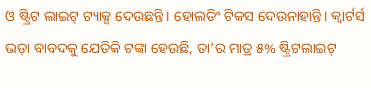ଓ ଷ୍ଟ୍ରିଟ ଲାଇଟ୍ ଟ୍ୟାକ୍ସ ଦେଉଛନ୍ତି। ହୋଲଡିଂ ଟିକସ ଦେଉନାହାନ୍ତି। କ୍ବାର୍ଟର୍ସ ଭଡ଼ା ବାବଦକୁ ଯେତିକି ଟଙ୍କା ହେଉଛି, ତା’ର ମାତ୍ର ୫% ଷ୍ଟ୍ରିଟଲାଇଟ୍‌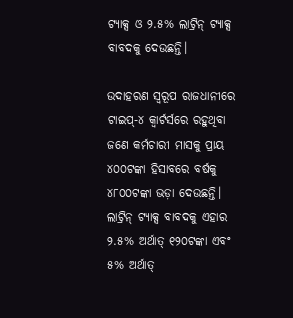ଟ୍ୟାକ୍ସ ଓ ୨.୫% ଲାଟ୍ରିନ୍ ଟ୍ୟାକ୍ସ ବାବଦକୁ ଦେଉଛନ୍ତି।

ଉଦାହରଣ ସ୍ବରୂପ ରାଜଧାନୀରେ ଟାଇପ୍-୪ କ୍ବାର୍ଟର୍ସରେ ରହୁଥିବା ଜଣେ କର୍ମଚାରୀ ମାସକୁ ପ୍ରାୟ ୪୦୦ଟଙ୍କା ହିସାବରେ ବର୍ଷକୁ ୪୮୦୦ଟଙ୍କା ଭଡ଼ା ଦେଉଛନ୍ତି। ଲାଟ୍ରିନ୍ ଟ୍ୟାକ୍ସ ବାବଦକୁ ଏହାର ୨.୫% ଅର୍ଥାତ୍ ୧୨୦ଟଙ୍କା ଏବଂ ୫% ଅର୍ଥାତ୍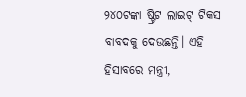୨୪୦ଟଙ୍କା ଷ୍ଟ୍ରିଟ ଲାଇଟ୍‌ ଟିକସ ବାବଦକୁ ଦେଉଛନ୍ତି। ଏହି ହିସାବରେ ମନ୍ତ୍ରୀ,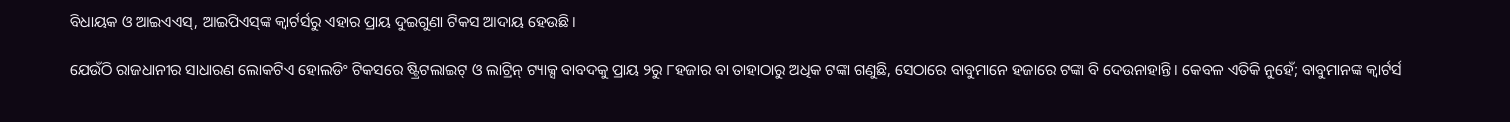ବିଧାୟକ ଓ ଆଇଏଏସ୍, ଆଇପିଏସ୍‌ଙ୍କ କ୍ବାର୍ଟର୍ସରୁ ଏହାର ପ୍ରାୟ ଦୁଇଗୁଣା ଟିକସ ଆଦାୟ ହେଉଛି।

ଯେଉଁଠି ରାଜଧାନୀର ସାଧାରଣ ଲୋକଟିଏ ହୋଲଡିଂ ଟିକସରେ ଷ୍ଟ୍ରିଟଲାଇଟ୍‌ ଓ ଲାଟ୍ରିନ୍ ଟ୍ୟାକ୍ସ ବାବଦକୁ ପ୍ରାୟ ୨ରୁ ୮ହଜାର ବା ତାହାଠାରୁ ଅଧିକ ଟଙ୍କା ଗଣୁଛି, ସେଠାରେ ବାବୁମାନେ ହଜାରେ ଟଙ୍କା ବି ଦେଉନାହାନ୍ତି। କେବଳ ଏତିକି ନୁହେଁ; ବାବୁମାନଙ୍କ କ୍ବାର୍ଟର୍ସ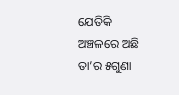ଯେତିକି ଅଞ୍ଚଳରେ ଅଛି ତା’ର ୫ଗୁଣା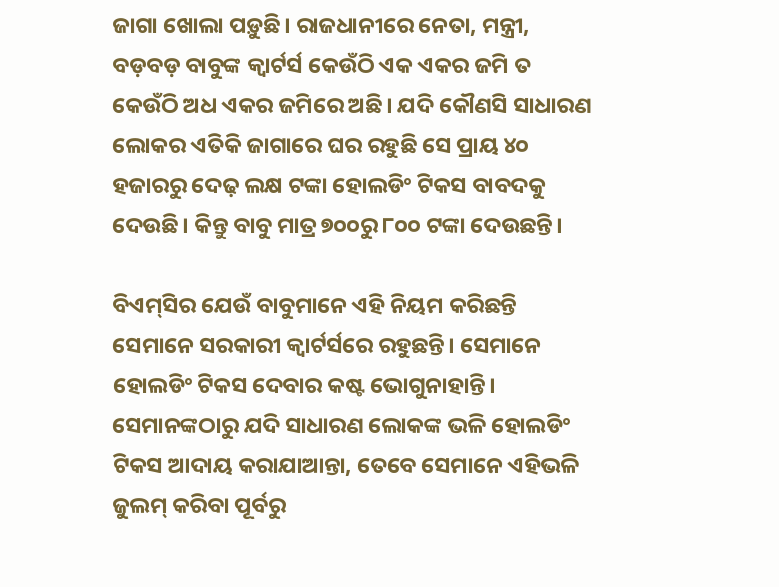ଜାଗା ଖୋଲା ପଡ଼ୁଛି। ରାଜଧାନୀରେ ନେତା, ମନ୍ତ୍ରୀ, ବଡ଼ବଡ଼ ବାବୁଙ୍କ କ୍ବାର୍ଟର୍ସ କେଉଁଠି ଏକ ଏକର ଜମି ତ କେଉଁଠି ଅଧ ଏକର ଜମିରେ ଅଛି। ଯଦି କୌଣସି ସାଧାରଣ ଲୋକର ଏତିକି ଜାଗାରେ ଘର ରହୁଛି ସେ ପ୍ରାୟ ୪୦ ହଜାରରୁ ଦେଢ଼ ଲକ୍ଷ ଟଙ୍କା ହୋଲଡିଂ ଟିକସ ବାବଦକୁ ଦେଉଛି। କିନ୍ତୁ ବାବୁ ମାତ୍ର ୭୦୦ରୁ ୮୦୦ ଟଙ୍କା ଦେଉଛନ୍ତି।

ବିଏମ୍‌ସିର ଯେଉଁ ବାବୁମାନେ ଏହି ନିୟମ କରିଛନ୍ତି ସେମାନେ ସରକାରୀ କ୍ବାର୍ଟର୍ସରେ ରହୁଛନ୍ତି। ସେମାନେ ହୋଲଡିଂ ଟିକସ ଦେବାର କଷ୍ଟ ଭୋଗୁନାହାନ୍ତି। ସେମାନଙ୍କଠାରୁ ଯଦି ସାଧାରଣ ଲୋକଙ୍କ ଭଳି ହୋଲଡିଂ ଟିକସ ଆଦାୟ କରାଯାଆନ୍ତା, ତେବେ ସେମାନେ ଏହିଭଳି ଜୁଲମ୍ କରିବା ପୂର୍ବରୁ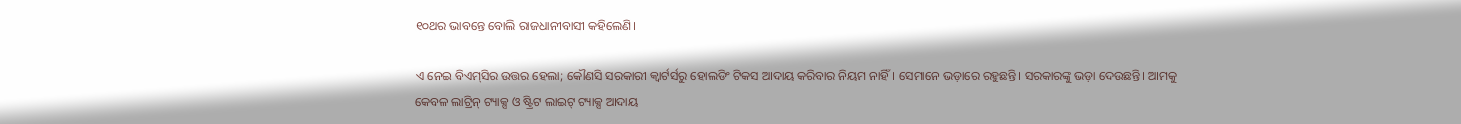୧୦ଥର ଭାବନ୍ତେ ବୋଲି ରାଜଧାନୀବାସୀ କହିଲେଣି।

ଏ ନେଇ ବିଏମ୍‌ସିର ଉତ୍ତର ହେଲା; କୌଣସି ସରକାରୀ କ୍ବାର୍ଟର୍ସରୁ ହୋଲଡିଂ ଟିକସ ଆଦାୟ କରିବାର ନିୟମ ନାହିଁ। ସେମାନେ ଭଡ଼ାରେ ରହୁଛନ୍ତି। ସରକାରଙ୍କୁ ଭଡ଼ା ଦେଉଛନ୍ତି। ଆମକୁ କେବଳ ଲାଟ୍ରିନ୍ ଟ୍ୟାକ୍ସ ଓ ଷ୍ଟ୍ରିଟ ଲାଇଟ୍‌ ଟ୍ୟାକ୍ସ ଆଦାୟ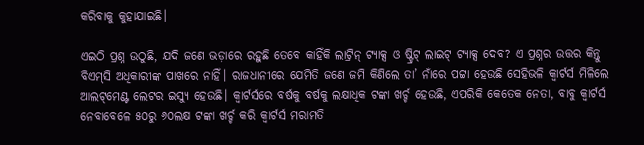କରିବାକୁ କୁହାଯାଇଛି।

ଏଇଠି ପ୍ରଶ୍ନ ଉଠୁଛି, ଯଦି ଜଣେ ଭଡ଼ାରେ ରହୁଛି ତେବେ କାହିଁକି ଲାଟ୍ରିନ୍ ଟ୍ୟାକ୍ସ ଓ ଷ୍ଟ୍ରିଟ୍‌ ଲାଇଟ୍‌ ଟ୍ୟାକ୍ସ ଦେବ? ଏ ପ୍ରଶ୍ନର ଉତ୍ତର କିନ୍ତୁ ବିଏମ୍‌ସି ଅଧିକାରୀଙ୍କ ପାଖରେ ନାହିଁ। ରାଜଧାନୀରେ ଯେମିତି ଜଣେ ଜମି କିଣିଲେ ତା’ ନାଁରେ ପଟ୍ଟା ହେଉଛି ସେହିଭଳି କ୍ବାର୍ଟର୍ସ ମିଳିଲେ ଆଲଟ୍‌ମେଣ୍ଟ ଲେଟର ଇସ୍ୟୁ ହେଉଛି। କ୍ବାର୍ଟର୍ସରେ ବର୍ଷକୁ ବର୍ଷକୁ ଲକ୍ଷାଧିକ ଟଙ୍କା ଖର୍ଚ୍ଚ ହେଉଛି, ଏପରିକି କେତେକ ନେତା, ବାବୁ କ୍ବାର୍ଟର୍ସ ନେବାବେଳେ ୫୦ରୁ ୬୦ଲକ୍ଷ ଟଙ୍କା ଖର୍ଚ୍ଚ କରି କ୍ବାର୍ଟର୍ସ ମରାମତି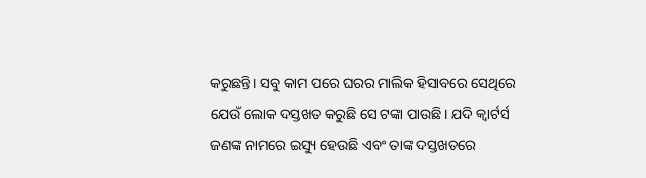କରୁଛନ୍ତି। ସବୁ କାମ ପରେ ଘରର ମାଲିକ ହିସାବରେ ସେଥିରେ ଯେଉଁ ଲୋକ ଦସ୍ତଖତ କରୁଛି ସେ ଟଙ୍କା‌ ପାଉଛି। ଯଦି କ୍ବାର୍ଟର୍ସ ଜଣଙ୍କ ନାମରେ ଇସ୍ୟୁ ହେଉଛି ଏବଂ ତାଙ୍କ ଦସ୍ତଖତରେ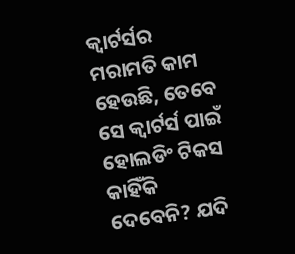କ୍ବାର୍ଟର୍ସର ମରାମତି କାମ ହେଉଛି, ତେବେ ସେ କ୍ବାର୍ଟର୍ସ ପାଇଁ ହୋଲଡିଂ ଟିକସ କାହିଁକି ଦେବେନି? ଯଦି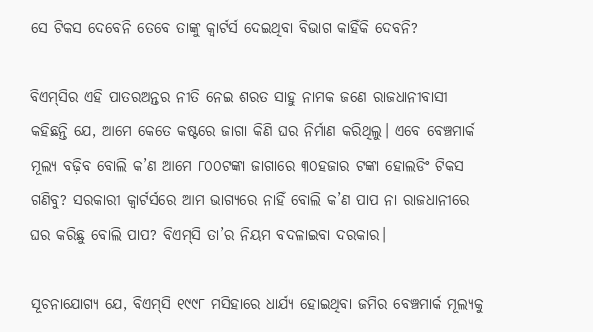ସେ ‌ଟିକସ ଦେବେନି ତେବେ ତାଙ୍କୁ କ୍ବାର୍ଟର୍ସ ଦେଇଥିବା ବିଭାଗ କାହିଁକି ଦେବନି?

ବିଏମ୍‌ସିର ଏହି ପାତରଅନ୍ତର ନୀତି ନେଇ ଶରତ ସାହୁ ନାମକ ଜଣେ ରାଜଧାନୀବାସୀ କହିଛନ୍ତି ଯେ, ଆମେ କେତେ କଷ୍ଟରେ ଜାଗା କିଣି ଘର ନିର୍ମାଣ କରିଥିଲୁ। ଏବେ ବେଞ୍ଚମାର୍କ ମୂଲ୍ୟ ବଢ଼ିବ ବୋଲି କ’ଣ ଆମେ ୮୦୦ଟଙ୍କା ଜାଗାରେ ୩୦ହଜାର ଟଙ୍କା ହୋଲଡିଂ ଟିକସ ଗଣିବୁ? ସରକାରୀ କ୍ବାର୍ଟର୍ସରେ ଆମ ଭାଗ୍ୟରେ ନାହିଁ ବୋଲି କ’ଣ ପାପ ନା ରାଜଧାନୀରେ ଘର କରିଛୁ ବୋଲି ପାପ? ବିଏମ୍‌ସି ତା’ର ନିୟମ ବଦଳାଇବା ଦରକାର।

ସୂଚନାଯୋଗ୍ୟ ଯେ, ବିଏମ୍‌ସି ୧୯୯୮ ମସିହାରେ ଧାର୍ଯ୍ୟ ହୋଇଥିବା ଜମିର ବେଞ୍ଚମାର୍କ ମୂଲ୍ୟକୁ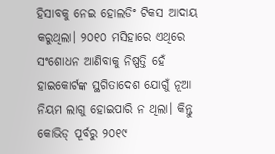ହିସାବକୁ ନେଇ ହୋଲଡିଂ ଟିକସ ଆଦାୟ କରୁଥିଲା। ୨୦୧୦ ମସିହାରେ ଏଥିରେ ସଂଶୋଧନ ଆଣିବାକୁ ନିଷ୍ପତ୍ତି ହେଁ ହାଇକୋର୍ଟଙ୍କ ସ୍ଥଗିତାଦେଶ ଯୋଗୁଁ ନୂଆ ନିୟମ ଲାଗୁ ହୋଇପାରି ନ ଥିଲା। କିନ୍ତୁ କୋଭିଡ୍‌ ପୂର୍ବରୁ ୨୦୧୯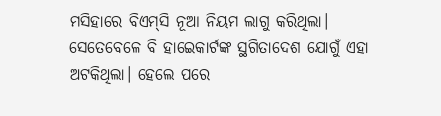ମସିହାରେ ବିଏମ୍‌ସି ନୂଆ ନିୟମ ଲାଗୁ କରିଥିଲା। ସେତେବେଳେ ବି ହାଇେ‌କାର୍ଟଙ୍କ ସ୍ଥଗିତାଦେଶ ଯୋଗୁଁ ଏହା ଅଟକିଥିଲା। ହେଲେ ପରେ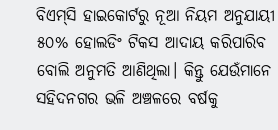ବିଏମ୍‌ସି ହାଇକୋର୍ଟରୁ ନୂଆ ନିୟମ ଅନୁଯାୟୀ ୫୦% ହୋଲଡିଂ ଟିକସ ଆଦାୟ କରିପାରିବ ବୋଲି ଅନୁମତି ଆଣିଥିଲା। କିନ୍ତୁ ଯେଉଁମାନେ ସହିଦନଗର ଭଳି ଅଞ୍ଚଳରେ ବର୍ଷକୁ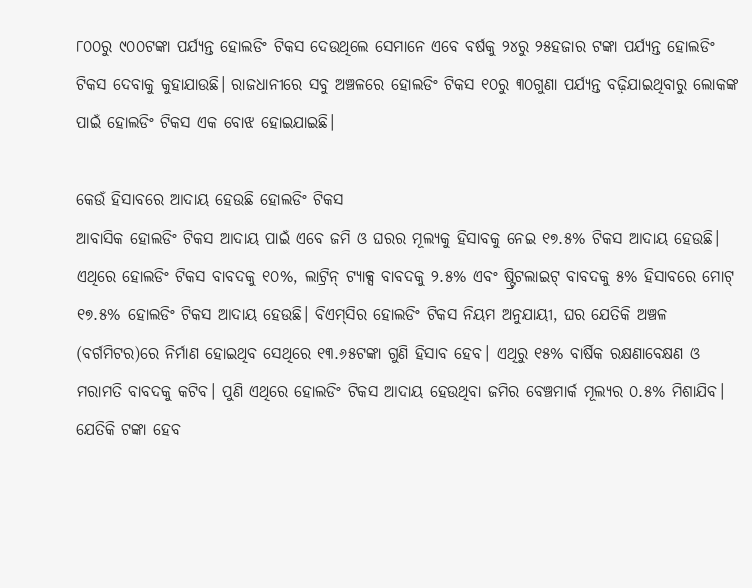୮୦୦ରୁ ୯୦୦ଟଙ୍କା ପର୍ଯ୍ୟନ୍ତ ହୋଲଡିଂ ଟିକସ ଦେଉଥିଲେ ସେମାନେ ଏବେ ବର୍ଷକୁ ୨୪ରୁ ୨୫ହଜାର ଟଙ୍କା ପର୍ଯ୍ୟନ୍ତ ହୋଲଡିଂ ଟିକସ ଦେବାକୁ କୁହାଯାଉଛି। ରାଜଧାନୀରେ ସବୁ ଅଞ୍ଚଳରେ ହୋଲଡିଂ ଟିକସ ୧୦ରୁ ୩୦ଗୁଣା ପର୍ଯ୍ୟନ୍ତ ବଢ଼ିଯାଇଥିବାରୁ ଲୋକଙ୍କ ପାଇଁ ହୋଲଡିଂ ଟିକସ ଏକ ବୋଝ ହୋଇଯାଇଛି।

କେଉଁ ହିସାବରେ ଆଦାୟ ହେଉଛି ହୋଲଡିଂ ଟିକସ
ଆବାସିକ ହୋଲଡିଂ ଟିକସ ଆଦାୟ ପାଇଁ ଏବେ ଜମି ଓ ଘରର ମୂଲ୍ୟକୁ ହିସାବକୁ ନେଇ ୧୭.୫% ଟିକସ ଆଦାୟ ହେଉଛି। ଏଥିରେ ହୋଲଡିଂ ଟିକସ ବାବଦକୁ ୧୦%, ଲାଟ୍ରିନ୍ ଟ୍ୟାକ୍ସ ବାବଦକୁ ୨.୫% ଏବଂ ଷ୍ଟ୍ରିଟଲାଇଟ୍‌ ବାବଦକୁ ୫% ହିସାବରେ ମୋଟ୍‌ ୧୭.୫% ହୋଲଡିଂ ଟିକସ ଆଦାୟ ହେଉଛି। ବିଏମ୍‌ସିର ହୋଲଡିଂ ଟିକସ ନିୟମ ଅନୁଯାୟୀ, ଘର ଯେତିକି ଅଞ୍ଚଳ (ବର୍ଗମିଟର)ରେ ନିର୍ମାଣ ହୋଇଥିବ ସେଥିରେ ୧୩.୬୫ଟଙ୍କା ଗୁଣି ହିସାବ ହେବ। ଏଥିରୁ ୧୫% ବାର୍ଷିକ ରକ୍ଷଣାବେକ୍ଷଣ ଓ ମରାମତି ବାବଦକୁ କଟିବ। ପୁଣି ଏଥିରେ ହୋଲଡିଂ ଟିକସ ଆଦାୟ ହେଉଥିବା ଜମିର ବେଞ୍ଚମାର୍କ ମୂଲ୍ୟର ୦.୫% ମିଶାଯିବ। ଯେତିକି ‌ଟଙ୍କା ହେବ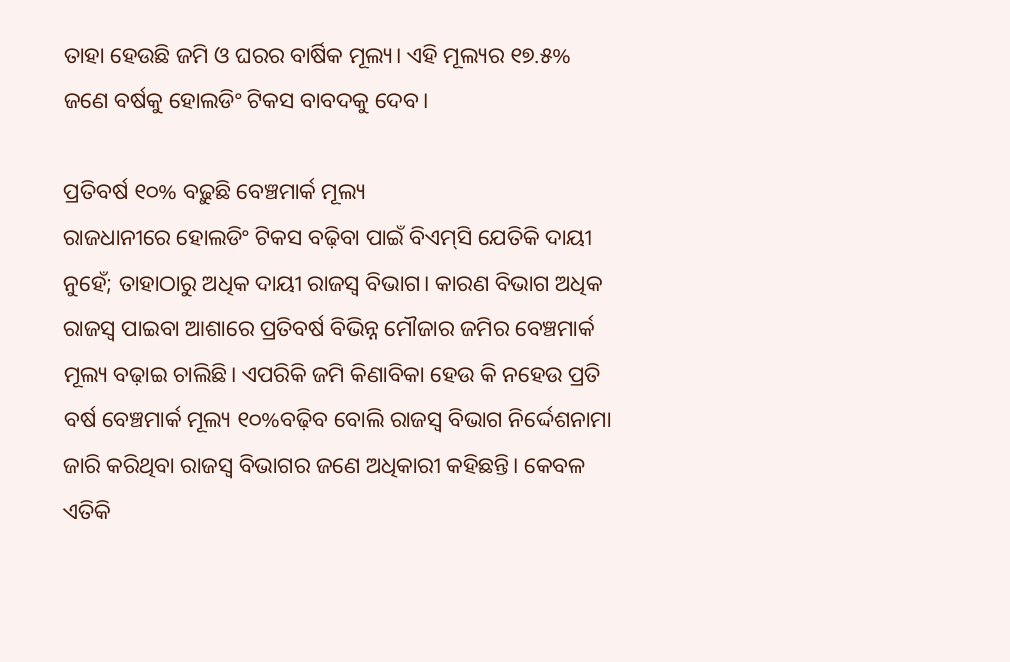ତାହା ହେଉଛି ଜମି ଓ ଘରର ବାର୍ଷିକ ମୂଲ୍ୟ। ଏହି ମୂଲ୍ୟର ୧୭.୫% ଜଣେ ବର୍ଷକୁ ହୋଲଡିଂ ଟିକସ ବାବଦକୁ ଦେବ।

ପ୍ରତିବର୍ଷ ୧୦% ବଢ଼ୁଛି ବେଞ୍ଚମାର୍କ ମୂଲ୍ୟ
ରାଜଧାନୀରେ ହୋଲଡିଂ ଟିକସ ବଢ଼ିବା ପାଇଁ ବିଏମ୍‌ସି ଯେତିକି ଦାୟୀ ନୁହେଁ; ତାହାଠାରୁ ଅଧିକ ଦାୟୀ ରାଜସ୍ବ ବିଭାଗ। କାରଣ ବିଭାଗ ଅଧିକ ରାଜସ୍ବ ପାଇବା ଆଶାରେ ପ୍ରତିବର୍ଷ ବିଭିନ୍ନ ମୌଜାର ଜମିର ବେଞ୍ଚମାର୍କ ମୂଲ୍ୟ ବଢ଼ାଇ ଚାଲିଛି। ଏପରିକି ଜମି କିଣାବିକା ହେଉ କି ନହେଉ ପ୍ରତି ବର୍ଷ ବେଞ୍ଚମାର୍କ ମୂଲ୍ୟ ୧୦%ବଢ଼ିବ ବୋଲି ରାଜସ୍ବ ବିଭାଗ ନିର୍ଦ୍ଦେଶନାମା ଜାରି କରିଥିବା ରାଜସ୍ବ ବିଭାଗର ଜଣେ ଅଧିକାରୀ କହିଛନ୍ତି। କେବଳ ଏତିକି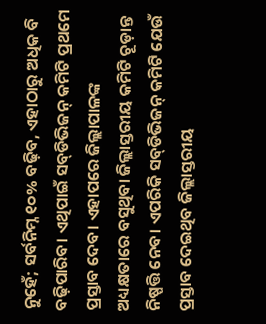ନୁହେଁ; ସର୍ବନିମ୍ନ ୧୦% ବଢ଼ିବ, ଏହାଠାରୁ ଅଧିକ ବି ବଢ଼ିପାରିବ। ଏଥିପାଇଁ ସବ୍‌ଡିଭିଜନ୍ କମିଟି ପ୍ରଥମେ ପ୍ରସ୍ତାବ ଦେବ। ଏହାପରେ ଜିଲ୍ଲାପାଳଙ୍କ ଅଧ୍ୟକ୍ଷତାରେ ବସୁଥିବା ଜିଲ୍ଲାସ୍ତରୀୟ କମିଟି ଚୂଡ଼ାନ୍ତ ନିଷ୍ପତ୍ତି ନେବ। ଏପରିକି ସବ୍‌ଡିଭିଜନ୍ କମିଟି ଯେଉଁ ପ୍ରସ୍ତାବ ଦେଇଥିବ ଜିଲ୍ଲାସ୍ତରୀୟ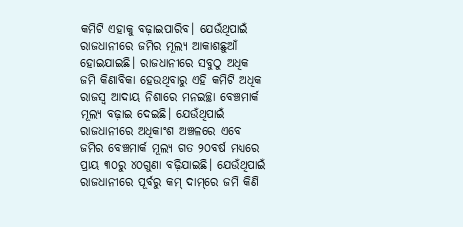କମିଟି ଏହାକୁ ବଢ଼ାଇପାରିବ। ଯେଉଁଥିପାଇଁ ରାଜଧାନୀରେ ଜମିର ମୂଲ୍ୟ ଆକାଶଛୁଆଁ ହୋଇଯାଇଛି। ରାଜଧାନୀରେ ସବୁଠୁ ଅଧିକ ଜମି କିଣାବିକା ହେଉଥିବାରୁ ଏହି କମିଟି ଅଧିକ ରାଜସ୍ବ ଆଦାୟ ନିଶାରେ ମନଇଚ୍ଛା ବେଞ୍ଚମାର୍କ ମୂଲ୍ୟ ବଢ଼ାଇ ଦେଇଛି। ଯେଉଁଥିପାଇଁ ରାଜଧାନୀରେ ଅଧିକାଂଶ ଅଞ୍ଚଳରେ ଏବେ ଜମିର ବେଞ୍ଚମାର୍କ ମୂଲ୍ୟ ଗତ ୨୦ବର୍ଷ ମଧ୍ୟରେ ପ୍ରାୟ ୩୦ରୁ ୪୦ଗୁଣା ବଢ଼ିଯାଇଛି। ଯେଉଁଥିପାଇଁ ରାଜଧାନୀରେ ପୂର୍ବରୁ କମ୍‌ ଦାମ୍‌ରେ ଜମି କିଣି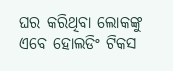ଘର କରିଥିବା ଲୋକଙ୍କୁ ଏବେ ହୋଲଡିଂ ଟିକସ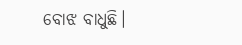ବୋଝ ବାଧୁଛି।